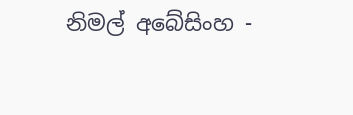නිමල් අබේසිංහ -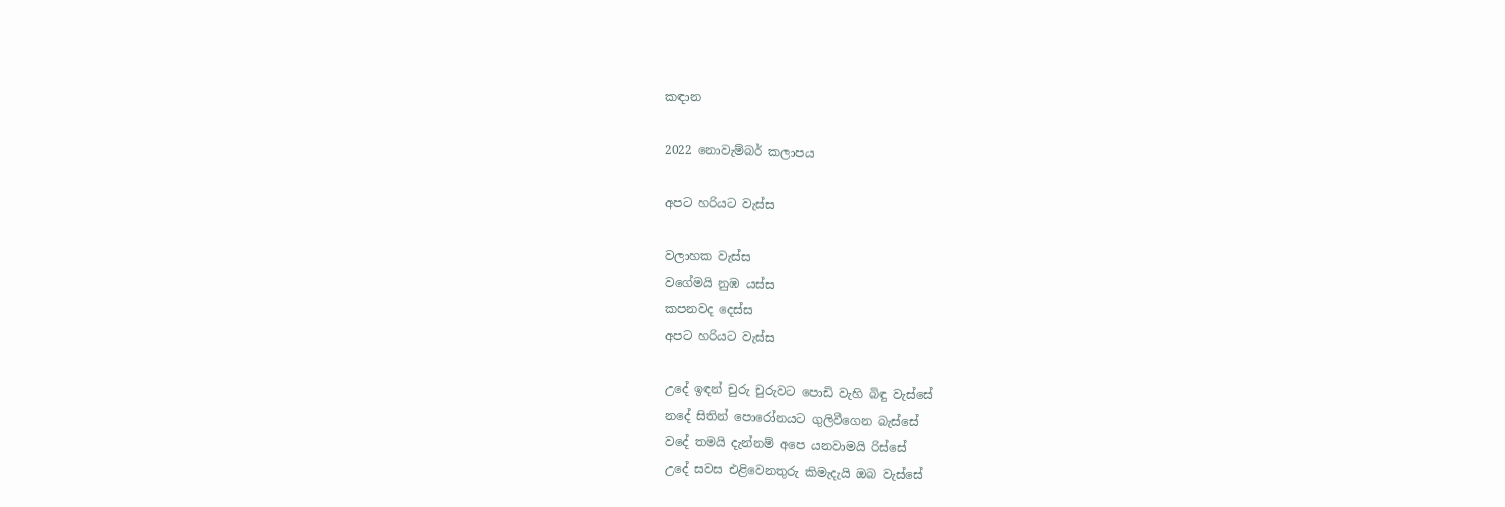කඳාන

2022 නොවැම්බර් කලාපය

අපට හරියට වැස්ස

වලාහක වැස්ස
වගේමයි නුඹ යස්ස
කපනවද දෙස්ස
අපට හරියට වැස්ස

උදේ ඉඳන් චුරු චුරුවට පොඩි වැහි බිඳු වැස්සේ
නදේ සිතින් පොරෝනයට ගුලිවීගෙන බැස්සේ
වදේ තමයි දැන්නම් අපෙ යනවාමයි රිස්සේ
උදේ සවස එළිවෙනතුරු කිමැදැයි ඔබ වැස්සේ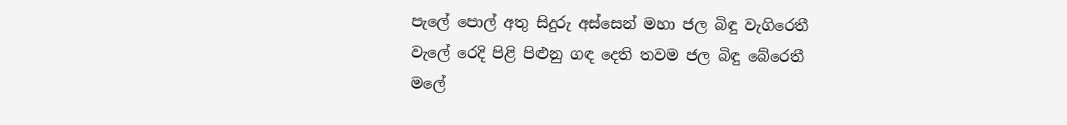පැලේ පොල් අතු සිදුරු අස්සෙන් මහා ජල බිඳු වැගිරෙතී
වැලේ රෙදි පිළි පිළුනු ගඳ දෙති තවම ජල බිඳු බේරෙතී
මලේ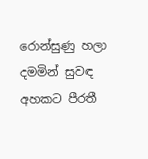රොන්සුණු හලා දමමින් සුවඳ අහකට පීරතී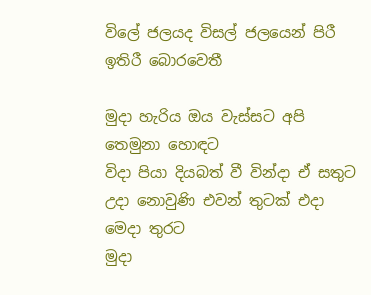විලේ ජලයද විසල් ජලයෙන් පිරී ඉතිරී බොරවෙතී

මුදා හැරිය ඔය වැස්සට අපි තෙමුනා හොඳට
විදා පියා දියබත් වී වින්දා ඒ සතුට
උදා නොවුණි එවන් තුටක් එදා මෙදා තුරට
මුදා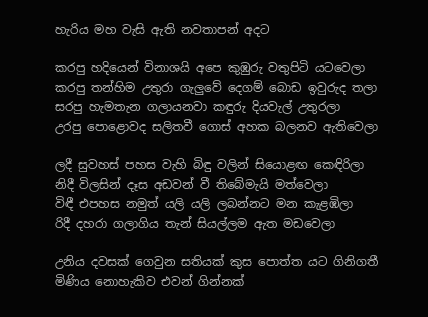හැරිය මහ වැසි ඇති නවතාපන් අදට

කරපු හදියෙන් විනාශයි අපෙ කුඹුරු වතුපිටි යටවෙලා
කරපු තන්හිම උතුරා ගැලුවේ දෙගම් බොඩ ඉවුරුද තලා
සරපු හැමතැන ගලායනවා කඳුරු දියවැල් උතුරලා
උරපු පොළොවද සලිතවී ගොස් අහක බලනව ඇතිවෙලා

ලදී සුවහස් පහස වැහි බිඳු වලින් සියොළඟ කෙඳිරිලා
නිදී විලසින් දෑස අඩවන් වී තිබේමැයි මත්වෙලා
විඳී එපහස නමුත් යලි යලි ලබන්නට මන කැළඹිලා
රිදී දහරා ගලාගිය තැන් සියල්ලම ඇත මඩවෙලා

උනිය දවසක් ගෙවුන සතියක් කුස පොත්‍ත යට ගිනිගතී
මිණිය නොහැකිව එවන් ගින්නක්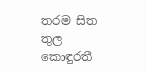තරම සිත තුල කොඳුරතී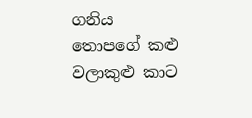ගනිය තොපගේ කළු වලාකුළු කාට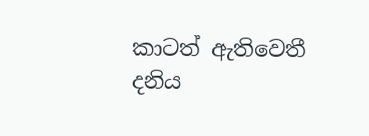කාටත් ඇතිවෙතී
දනිය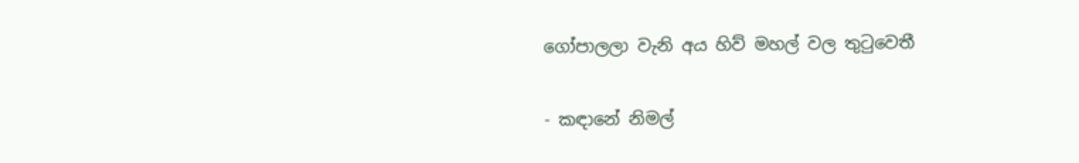ගෝපාලලා වැනි අය හිව් මහල් වල තුටුවෙතී

- කඳානේ නිමල්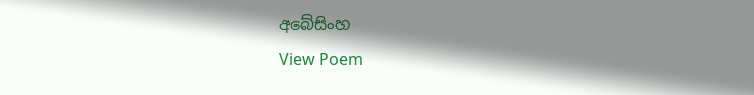අබේසිංහ
View Poem